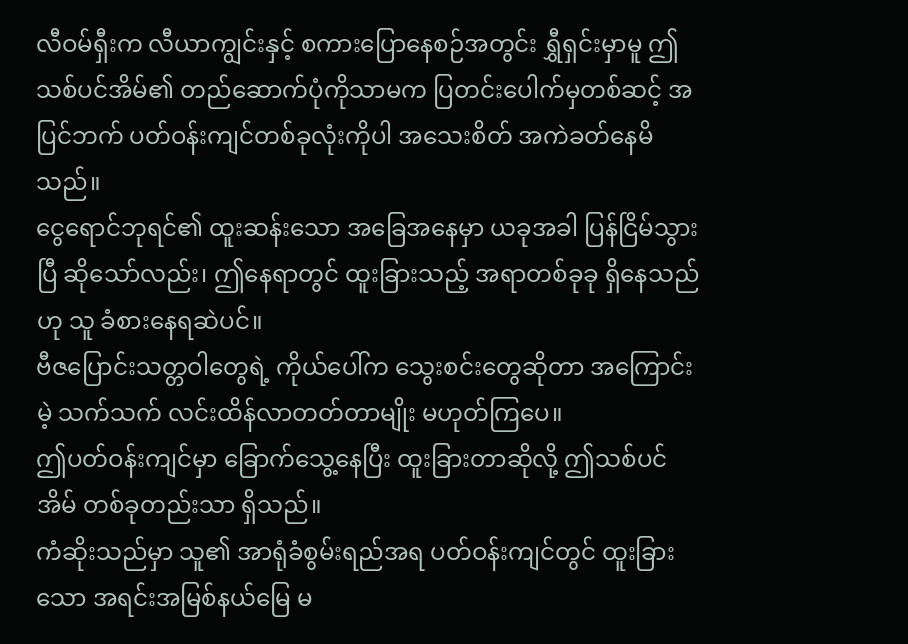လီဝမ်ရှီးက လီယာကျွင်းနှင့် စကားပြောနေစဉ်အတွင်း ရွှီရှင်းမှာမူ ဤသစ်ပင်အိမ်၏ တည်ဆောက်ပုံကိုသာမက ပြတင်းပေါက်မှတစ်ဆင့် အပြင်ဘက် ပတ်ဝန်းကျင်တစ်ခုလုံးကိုပါ အသေးစိတ် အကဲခတ်နေမိသည်။
ငွေရောင်ဘုရင်၏ ထူးဆန်းသော အခြေအနေမှာ ယခုအခါ ပြန်ငြိမ်သွားပြီ ဆိုသော်လည်း၊ ဤနေရာတွင် ထူးခြားသည့် အရာတစ်ခုခု ရှိနေသည်ဟု သူ ခံစားနေရဆဲပင်။
ဗီဇပြောင်းသတ္တဝါတွေရဲ့ ကိုယ်ပေါ်က သွေးစင်းတွေဆိုတာ အကြောင်းမဲ့ သက်သက် လင်းထိန်လာတတ်တာမျိုး မဟုတ်ကြပေ။
ဤပတ်ဝန်းကျင်မှာ ခြောက်သွေ့နေပြီး ထူးခြားတာဆိုလို့ ဤသစ်ပင်အိမ် တစ်ခုတည်းသာ ရှိသည်။
ကံဆိုးသည်မှာ သူ၏ အာရုံခံစွမ်းရည်အရ ပတ်ဝန်းကျင်တွင် ထူးခြားသော အရင်းအမြစ်နယ်မြေ မ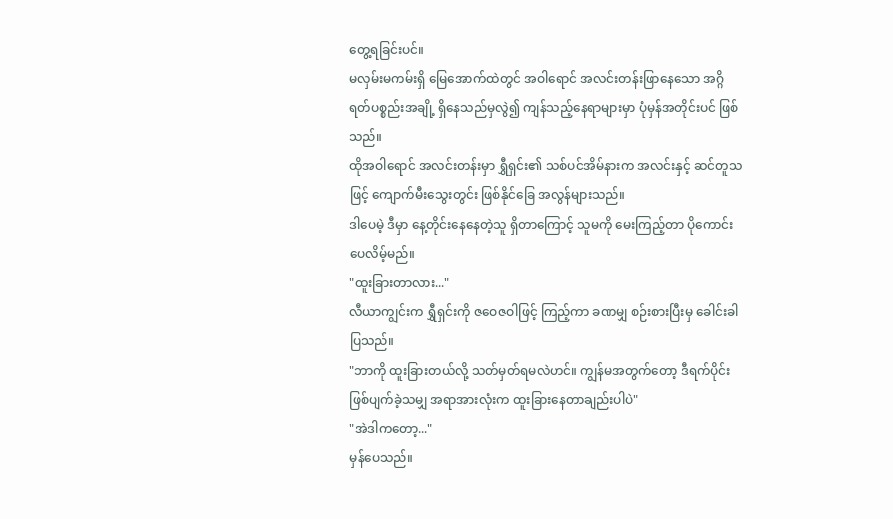တွေ့ရခြင်းပင်။
မလှမ်းမကမ်းရှိ မြေအောက်ထဲတွင် အဝါရောင် အလင်းတန်းဖြာနေသော အဂ္ဂိရတ်ပစ္စည်းအချို့ ရှိနေသည်မှလွဲ၍ ကျန်သည့်နေရာများမှာ ပုံမှန်အတိုင်းပင် ဖြစ်သည်။
ထိုအဝါရောင် အလင်းတန်းမှာ ရွှီရှင်း၏ သစ်ပင်အိမ်နားက အလင်းနှင့် ဆင်တူသဖြင့် ကျောက်မီးသွေးတွင်း ဖြစ်နိုင်ခြေ အလွန်များသည်။
ဒါပေမဲ့ ဒီမှာ နေ့တိုင်းနေနေတဲ့သူ ရှိတာကြောင့် သူမကို မေးကြည့်တာ ပိုကောင်းပေလိမ့်မည်။
"ထူးခြားတာလား..."
လီယာကျွင်းက ရွှီရှင်းကို ဇဝေဇဝါဖြင့် ကြည့်ကာ ခဏမျှ စဉ်းစားပြီးမှ ခေါင်းခါပြသည်။
"ဘာကို ထူးခြားတယ်လို့ သတ်မှတ်ရမလဲဟင်။ ကျွန်မအတွက်တော့ ဒီရက်ပိုင်း ဖြစ်ပျက်ခဲ့သမျှ အရာအားလုံးက ထူးခြားနေတာချည်းပါပဲ"
"အဲဒါကတော့..."
မှန်ပေသည်။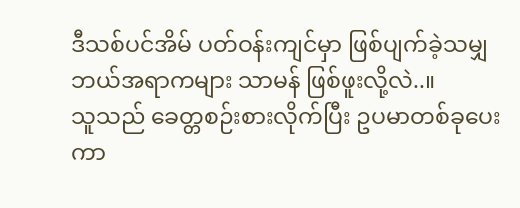ဒီသစ်ပင်အိမ် ပတ်ဝန်းကျင်မှာ ဖြစ်ပျက်ခဲ့သမျှ ဘယ်အရာကများ သာမန် ဖြစ်ဖူးလို့လဲ..။
သူသည် ခေတ္တစဉ်းစားလိုက်ပြီး ဥပမာတစ်ခုပေးကာ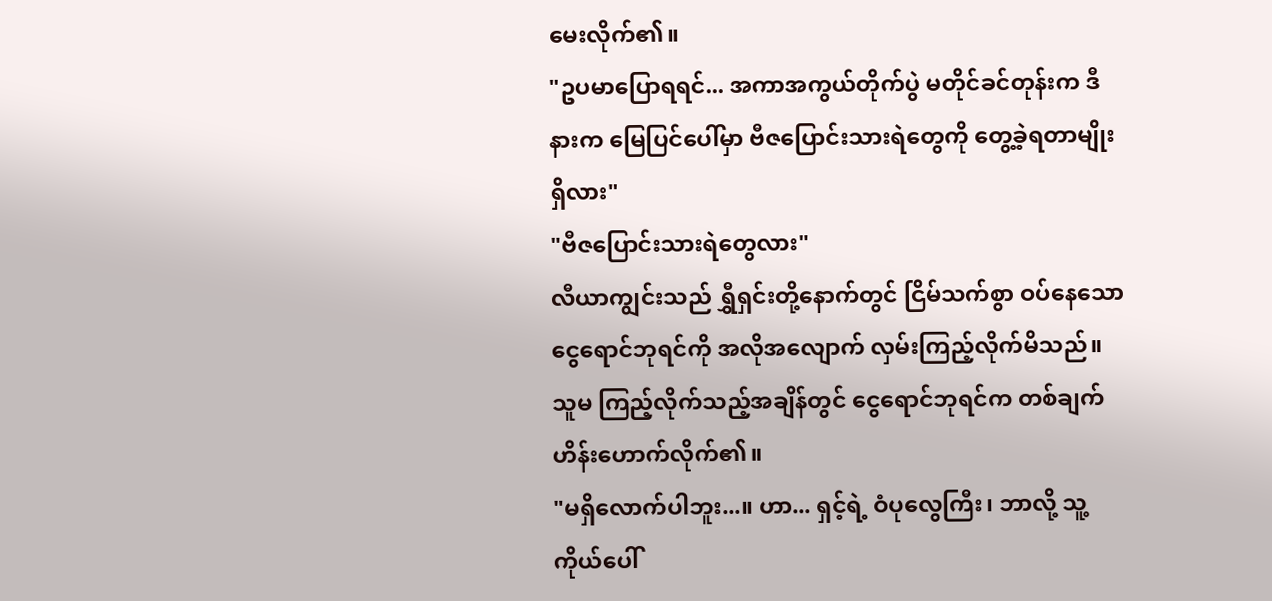မေးလိုက်၏။
"ဥပမာပြောရရင်... အကာအကွယ်တိုက်ပွဲ မတိုင်ခင်တုန်းက ဒီနားက မြေပြင်ပေါ်မှာ ဗီဇပြောင်းသားရဲတွေကို တွေ့ခဲ့ရတာမျိုး ရှိလား"
"ဗီဇပြောင်းသားရဲတွေလား"
လီယာကျွင်းသည် ရွှီရှင်းတို့နောက်တွင် ငြိမ်သက်စွာ ဝပ်နေသော ငွေရောင်ဘုရင်ကို အလိုအလျောက် လှမ်းကြည့်လိုက်မိသည်။
သူမ ကြည့်လိုက်သည့်အချိန်တွင် ငွေရောင်ဘုရင်က တစ်ချက် ဟိန်းဟောက်လိုက်၏။
"မရှိလောက်ပါဘူး...။ ဟာ... ရှင့်ရဲ့ ဝံပုလွေကြီး၊ ဘာလို့ သူ့ကိုယ်ပေါ်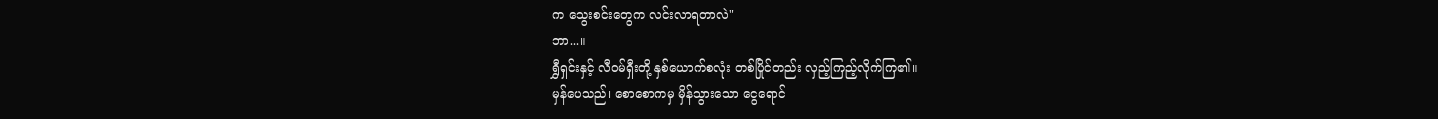က သွေးစင်းတွေက လင်းလာရတာလဲ"
ဘာ...။
ရွှီရှင်းနှင့် လီဝမ်ရှီးတို့ နှစ်ယောက်စလုံး တစ်ပြိုင်တည်း လှည့်ကြည့်လိုက်ကြ၏။
မှန်ပေသည်၊ စောစောကမှ မှိန်သွားသော ငွေရောင်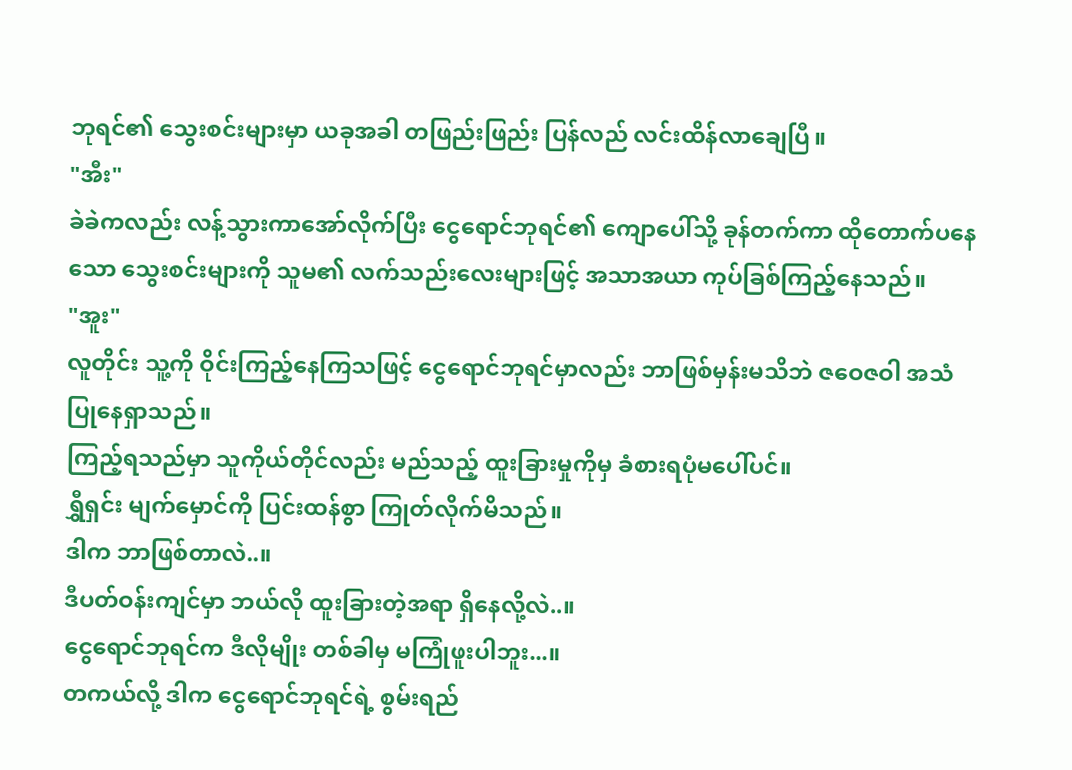ဘုရင်၏ သွေးစင်းများမှာ ယခုအခါ တဖြည်းဖြည်း ပြန်လည် လင်းထိန်လာချေပြီ။
"အီး"
ခဲခဲကလည်း လန့်သွားကာအော်လိုက်ပြီး ငွေရောင်ဘုရင်၏ ကျောပေါ်သို့ ခုန်တက်ကာ ထိုတောက်ပနေသော သွေးစင်းများကို သူမ၏ လက်သည်းလေးများဖြင့် အသာအယာ ကုပ်ခြစ်ကြည့်နေသည်။
"အူး"
လူတိုင်း သူ့ကို ဝိုင်းကြည့်နေကြသဖြင့် ငွေရောင်ဘုရင်မှာလည်း ဘာဖြစ်မှန်းမသိဘဲ ဇဝေဇဝါ အသံပြုနေရှာသည်။
ကြည့်ရသည်မှာ သူကိုယ်တိုင်လည်း မည်သည့် ထူးခြားမှုကိုမှ ခံစားရပုံမပေါ်ပင်။
ရွှီရှင်း မျက်မှောင်ကို ပြင်းထန်စွာ ကြုတ်လိုက်မိသည်။
ဒါက ဘာဖြစ်တာလဲ..။
ဒီပတ်ဝန်းကျင်မှာ ဘယ်လို ထူးခြားတဲ့အရာ ရှိနေလို့လဲ..။
ငွေရောင်ဘုရင်က ဒီလိုမျိုး တစ်ခါမှ မကြုံဖူးပါဘူး...။
တကယ်လို့ ဒါက ငွေရောင်ဘုရင်ရဲ့ စွမ်းရည်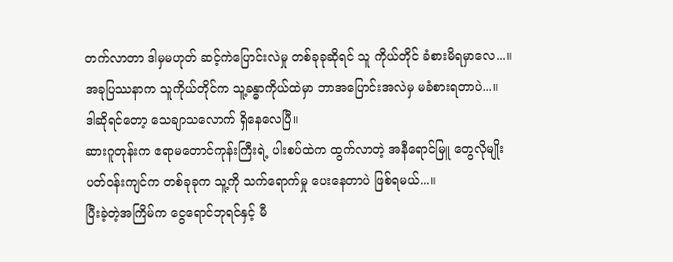တက်လာတာ ဒါမှမဟုတ် ဆင့်ကဲပြောင်းလဲမှု တစ်ခုခုဆိုရင် သူ ကိုယ်တိုင် ခံစားမိရမှာလေ...။
အခုပြဿနာက သူကိုယ်တိုင်က သူ့ခန္ဓာကိုယ်ထဲမှာ ဘာအပြောင်းအလဲမှ မခံစားရတာပဲ...။
ဒါဆိုရင်တော့ သေချာသလောက် ရှိနေလေပြီ။
ဆားဂူတုန်းက ဧရာမတောင်ကုန်းကြီးရဲ့ ပါးစပ်ထဲက ထွက်လာတဲ့ အနီရောင်မြူ တွေလိုမျိုး ပတ်ဝန်းကျင်က တစ်ခုခုက သူ့ကို သက်ရောက်မှု ပေးနေတာပဲ ဖြစ်ရမယ်...။
ပြီးခဲ့တဲ့အကြိမ်က ငွေရောင်ဘုရင်နှင့် မီ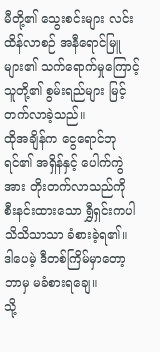မီတို့၏ သွေးစင်းများ လင်းထိန်လာစဉ် အနီရောင်မြူ များ၏ သက်ရောက်မှုကြောင့် သူတို့၏ စွမ်းရည်များ မြင့်တက်လာခဲ့သည်။
ထိုအချိန်က ငွေရောင်ဘုရင်၏ အရှိန်နှင့် ပေါက်ကွဲအား တိုးတက်လာသည်ကို စီးနင်းထားသော ရွှီရှင်းကပါ သိသိသာသာ ခံစားခဲ့ရ၏။
ဒါပေမဲ့ ဒီတစ်ကြိမ်မှာတော့ ဘာမှ မခံစားရချေ။
သို့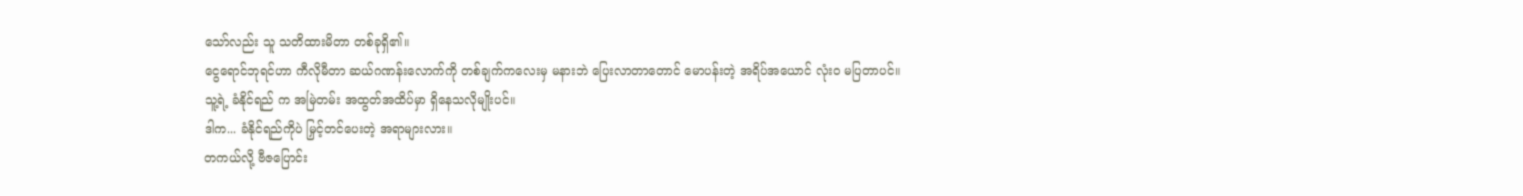သော်လည်း သူ သတိထားမိတာ တစ်ခုရှိ၏။
ငွေရောင်ဘုရင်ဟာ ကီလိုမီတာ ဆယ်ဂဏန်းလောက်ကို တစ်ချက်ကလေးမှ မနားဘဲ ပြေးလာတာတောင် မောပန်းတဲ့ အရိပ်အယောင် လုံးဝ မပြတာပင်။
သူ့ရဲ့ ခံနိုင်ရည် က အမြဲတမ်း အထွတ်အထိပ်မှာ ရှိနေသလိုမျိုးပင်။
ဒါက... ခံနိုင်ရည်ကိုပဲ မြှင့်တင်ပေးတဲ့ အရာများလား။
တကယ်လို့ ဗီဇပြောင်း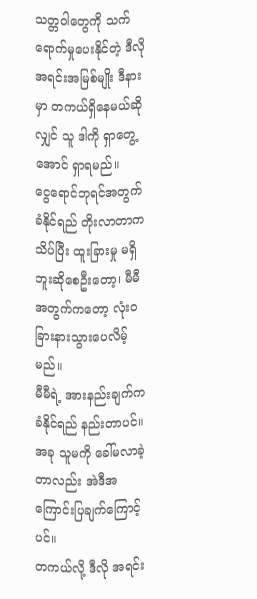သတ္တဝါတွေကို သက်ရောက်မှုပေးနိုင်တဲ့ ဒီလို အရင်းအမြစ်မျိုး ဒီနားမှာ တကယ်ရှိနေမယ်ဆိုလျှင် သူ ဒါကို ရှာတွေ့အောင် ရှာရမည်။
ငွေရောင်ဘုရင်အတွက် ခံနိုင်ရည် တိုးလာတာက သိပ်ပြီး ထူးခြားမှု မရှိဘူးဆိုစေဦးတော့၊ မီမီအတွက်ကတော့ လုံးဝ ခြားနားသွားပေလိမ့်မည်။
မီမီရဲ့ အားနည်းချက်က ခံနိုင်ရည် နည်းတာပင်။
အခု သူမကို ခေါ်မလာခဲ့တာလည်း အဲဒီအကြောင်းပြချက်ကြောင့်ပင်။
တကယ်လို့ ဒီလို အရင်း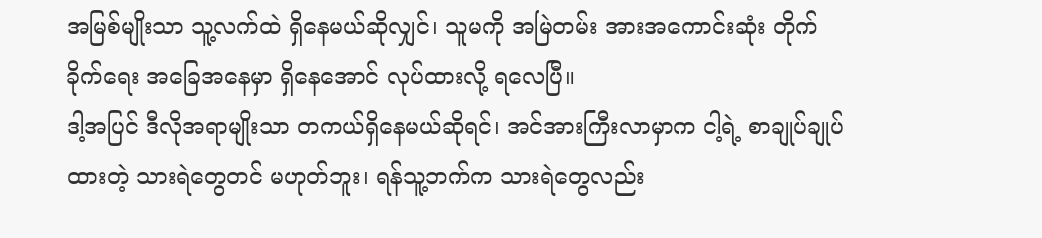အမြစ်မျိုးသာ သူ့လက်ထဲ ရှိနေမယ်ဆိုလျှင်၊ သူမကို အမြဲတမ်း အားအကောင်းဆုံး တိုက်ခိုက်ရေး အခြေအနေမှာ ရှိနေအောင် လုပ်ထားလို့ ရလေပြီ။
ဒါ့အပြင် ဒီလိုအရာမျိုးသာ တကယ်ရှိနေမယ်ဆိုရင်၊ အင်အားကြီးလာမှာက ငါ့ရဲ့ စာချုပ်ချုပ်ထားတဲ့ သားရဲတွေတင် မဟုတ်ဘူး၊ ရန်သူ့ဘက်က သားရဲတွေလည်း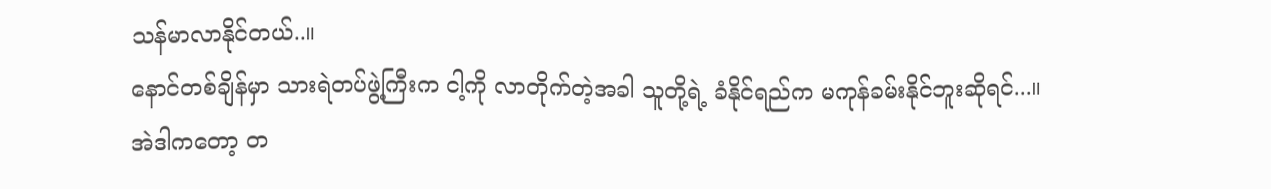သန်မာလာနိုင်တယ်..။
နောင်တစ်ချိန်မှာ သားရဲတပ်ဖွဲ့ကြီးက ငါ့ကို လာတိုက်တဲ့အခါ သူတို့ရဲ့ ခံနိုင်ရည်က မကုန်ခမ်းနိုင်ဘူးဆိုရင်...။
အဲဒါကတော့ တ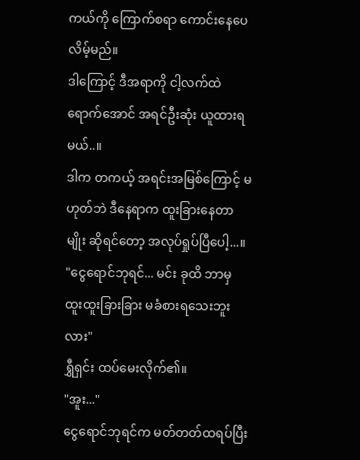ကယ်ကို ကြောက်စရာ ကောင်းနေပေလိမ့်မည်။
ဒါကြောင့် ဒီအရာကို ငါ့လက်ထဲ ရောက်အောင် အရင်ဦးဆုံး ယူထားရမယ်..။
ဒါက တကယ့် အရင်းအမြစ်ကြောင့် မဟုတ်ဘဲ ဒီနေရာက ထူးခြားနေတာမျိုး ဆိုရင်တော့ အလုပ်ရှုပ်ပြီပေါ့...။
"ငွေရောင်ဘုရင်... မင်း ခုထိ ဘာမှ ထူးထူးခြားခြား မခံစားရသေးဘူးလား"
ရွှီရှင်း ထပ်မေးလိုက်၏။
"အူး..."
ငွေရောင်ဘုရင်က မတ်တတ်ထရပ်ပြီး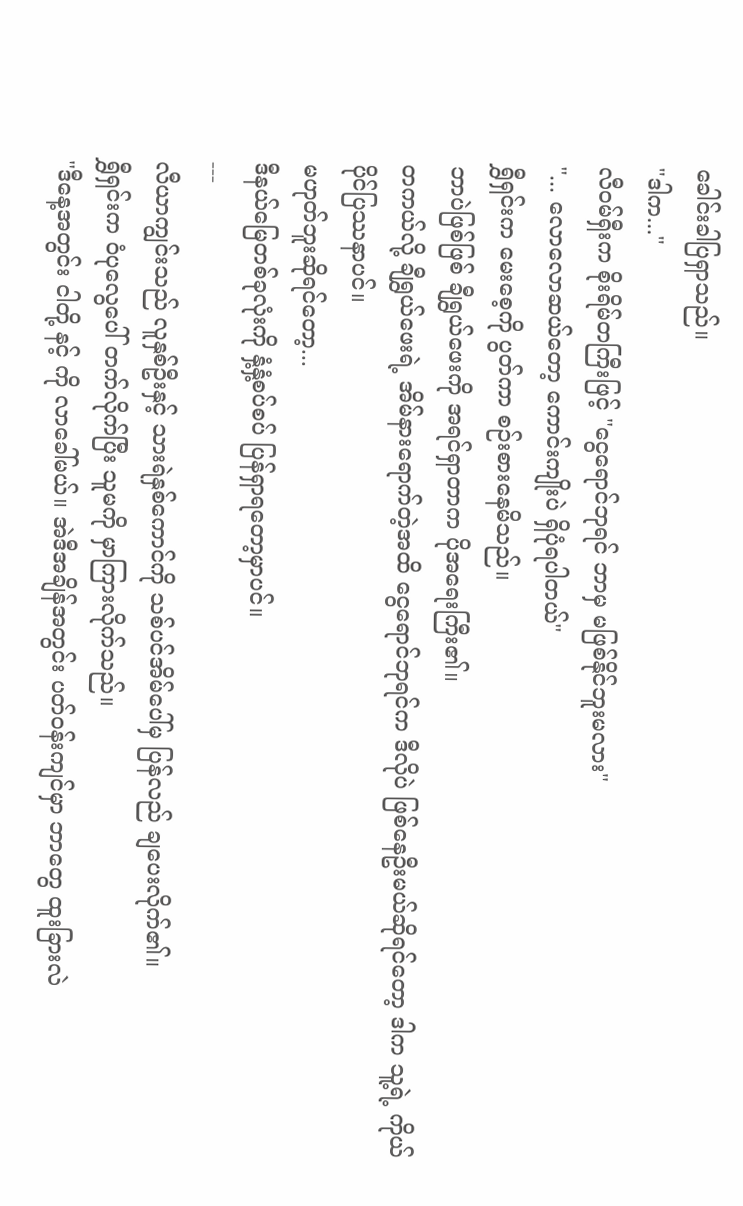ခေါင်းခါပြရှာသည်။
"ဒါက..."
လီဝမ်ရှီးက စိုးရိမ်တကြီးဖြင့် "ငွေရောင်ဘုရင် ဘာမှ မဖြစ်နိုင်ဘူးမလား"
"... လောလောဆယ်တော့ ကောင်းကျိုးပဲ ရှိပုံရပါတယ်"
ရွှီရှင်းက မေးစေ့ကို ပွတ်ကာ စဉ်းစားနေမိသည်။
ဘာပဲဖြစ်ဖြစ် ချီရွှယ်ဖေးကို အရင်ရှာတာက ပိုအရေးကြီး၏။
တကယ်လို့ ချီရွှယ်ဖေးရဲ့ အိမ်နားရောက်တဲ့အထိ ငွေရောင်ဘုရင်က ဒီလိုပဲ ဖြစ်နေဦးမယ်ဆိုရင်တော့ ဒါက သူ့ရဲ့ ကိုယ်ပိုင်ပြဿနာပင်။
မဟုတ်ဘူးဆိုရင်တော့...
ဒီနယ်မြေတစ်ခုလုံးကို နှံ့နှံ့စပ်စပ် ပြန်ရှာရတော့မှာပင်။
---
လီယာကျွင်းသည် လူနှစ်ဦးနှင့် သားရဲနှစ်ကောင်ကို သစ်ပင်အိမ်ပေါ်မှ ပြန်လည် ချပေးလိုက်၏။
ရွှီရှင်းက ဝံပုလွေပေါ် တက်လိုက်ပြီး သူမကို မှာကြားလိုက်သည်။
"ဒီနေ့အတွင်း ငါတို့ နင့် ကို လာခေါ်မယ်။ အဲဒီအချိန်အတွင်း ပတ်ဝန်းကျင်မှာ ဘာတွေ ထူးခြားလဲ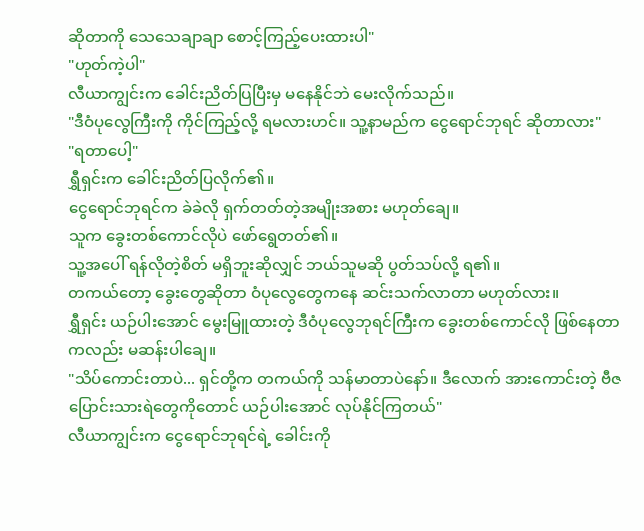ဆိုတာကို သေသေချာချာ စောင့်ကြည့်ပေးထားပါ"
"ဟုတ်ကဲ့ပါ"
လီယာကျွင်းက ခေါင်းညိတ်ပြပြီးမှ မနေနိုင်ဘဲ မေးလိုက်သည်။
"ဒီဝံပုလွေကြီးကို ကိုင်ကြည့်လို့ ရမလားဟင်။ သူ့နာမည်က ငွေရောင်ဘုရင် ဆိုတာလား"
"ရတာပေါ့"
ရွှီရှင်းက ခေါင်းညိတ်ပြလိုက်၏။
ငွေရောင်ဘုရင်က ခဲခဲလို ရှက်တတ်တဲ့အမျိုးအစား မဟုတ်ချေ။
သူက ခွေးတစ်ကောင်လိုပဲ ဖော်ရွေတတ်၏။
သူ့အပေါ် ရန်လိုတဲ့စိတ် မရှိဘူးဆိုလျှင် ဘယ်သူမဆို ပွတ်သပ်လို့ ရ၏။
တကယ်တော့ ခွေးတွေဆိုတာ ဝံပုလွေတွေကနေ ဆင်းသက်လာတာ မဟုတ်လား။
ရွှီရှင်း ယဉ်ပါးအောင် မွေးမြူထားတဲ့ ဒီဝံပုလွေဘုရင်ကြီးက ခွေးတစ်ကောင်လို ဖြစ်နေတာကလည်း မဆန်းပါချေ။
"သိပ်ကောင်းတာပဲ... ရှင်တို့က တကယ်ကို သန်မာတာပဲနော်။ ဒီလောက် အားကောင်းတဲ့ ဗီဇပြောင်းသားရဲတွေကိုတောင် ယဉ်ပါးအောင် လုပ်နိုင်ကြတယ်"
လီယာကျွင်းက ငွေရောင်ဘုရင်ရဲ့ ခေါင်းကို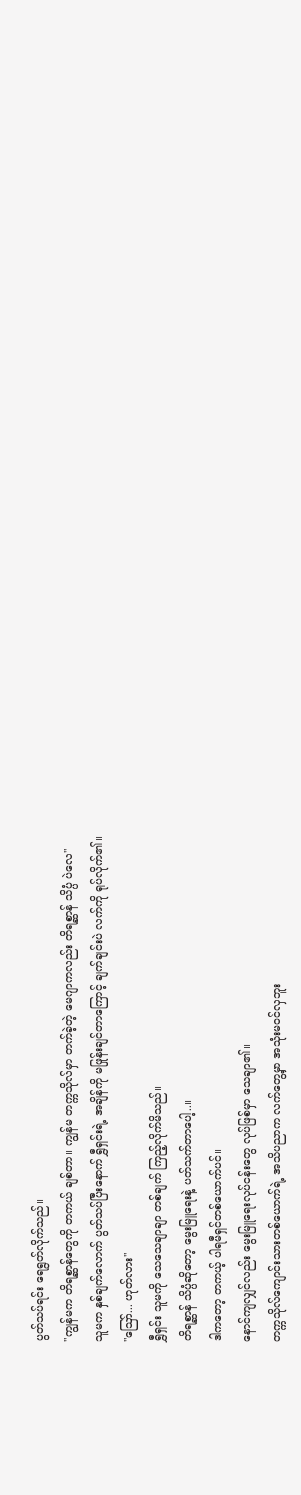ပွတ်သပ်ရင်း ရေရွတ်လိုက်သည်။
"ကျွန်မက တိရစ္ဆာန်တွေကို တကယ် ချစ်တာ။ ကျွန်မ တက္ကသိုလ်မှာ တက်ခဲ့တဲ့ မေဂျာကလည်း တိရစ္ဆာန် သိပ္ပံ ပဲလေ"
သူမက နှစ်ချက်လောက် ပွတ်သပ်ပြီးနောက် ရွှီရှင်းရဲ့ အချိန်ကို မဖြုန်းချင်တာကြောင့် ချက်ချင်းပဲ လက်ကို ရုပ်လိုက်၏။
"ဪ... ဟုတ်လား"
ရွှီရှင်း သူမကို သေသေချာချာ တစ်ချက် ကြည့်လိုက်မိသည်။
တိရစ္ဆာန် သိပ္ပံဆိုတော့ မွေးမြူရေးနဲ့ ပတ်သက်တာပေါ့..။
ဒါကတော့ တကယ့် ပါရမီရှင်တစ်ယောက်ပင်။
နောင်ကျလျှင်လည်း မွေးမြူရေးလုပ်ငန်းတွေ လုပ်ဖြစ်မှာ သေချာ၏။
တက္ကသိုလ်ကျောင်းသားတစ်ယောက်ရဲ့ အသိပညာက လက်တွေ့မှာ အသုံးမဝင်လှဘူး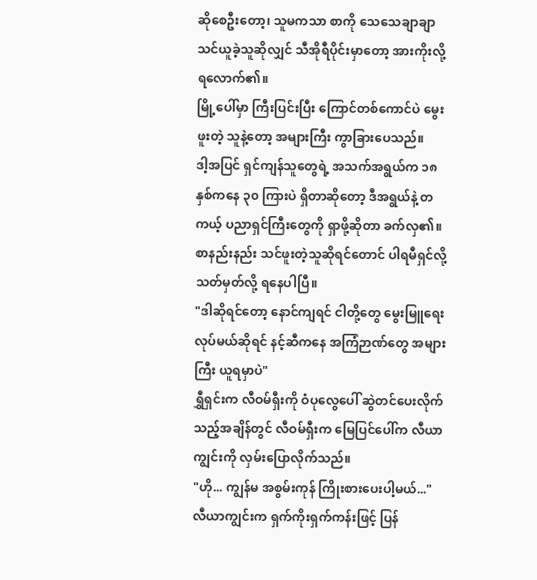ဆိုစေဦးတော့၊ သူမကသာ စာကို သေသေချာချာ သင်ယူခဲ့သူဆိုလျှင် သီအိုရီပိုင်းမှာတော့ အားကိုးလို့ ရလောက်၏။
မြို့ပေါ်မှာ ကြီးပြင်းပြီး ကြောင်တစ်ကောင်ပဲ မွေးဖူးတဲ့ သူနဲ့တော့ အများကြီး ကွာခြားပေသည်။
ဒါ့အပြင် ရှင်ကျန်သူတွေရဲ့ အသက်အရွယ်က ၁၈ နှစ်ကနေ ၃၀ ကြားပဲ ရှိတာဆိုတော့ ဒီအရွယ်နဲ့ တကယ့် ပညာရှင်ကြီးတွေကို ရှာဖို့ဆိုတာ ခက်လှ၏။
စာနည်းနည်း သင်ဖူးတဲ့သူဆိုရင်တောင် ပါရမီရှင်လို့ သတ်မှတ်လို့ ရနေပါပြီ။
"ဒါဆိုရင်တော့ နောင်ကျရင် ငါတို့တွေ မွေးမြူရေးလုပ်မယ်ဆိုရင် နင့်ဆီကနေ အကြံဉာဏ်တွေ အများကြီး ယူရမှာပဲ"
ရွှီရှင်းက လီဝမ်ရှီးကို ဝံပုလွေပေါ် ဆွဲတင်ပေးလိုက်သည့်အချိန်တွင် လီဝမ်ရှီးက မြေပြင်ပေါ်က လီယာကျွင်းကို လှမ်းပြောလိုက်သည်။
"ဟို... ကျွန်မ အစွမ်းကုန် ကြိုးစားပေးပါ့မယ်..."
လီယာကျွင်းက ရှက်ကိုးရှက်ကန်းဖြင့် ပြန်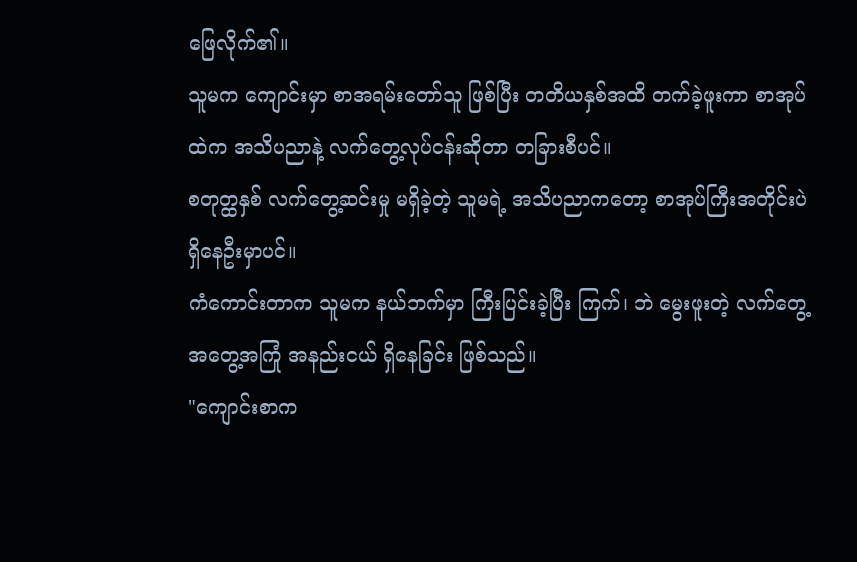ဖြေလိုက်၏။
သူမက ကျောင်းမှာ စာအရမ်းတော်သူ ဖြစ်ပြီး တတိယနှစ်အထိ တက်ခဲ့ဖူးကာ စာအုပ်ထဲက အသိပညာနဲ့ လက်တွေ့လုပ်ငန်းဆိုတာ တခြားစီပင်။
စတုတ္ထနှစ် လက်တွေ့ဆင်းမှု မရှိခဲ့တဲ့ သူမရဲ့ အသိပညာကတော့ စာအုပ်ကြီးအတိုင်းပဲ ရှိနေဦးမှာပင်။
ကံကောင်းတာက သူမက နယ်ဘက်မှာ ကြီးပြင်းခဲ့ပြီး ကြက်၊ ဘဲ မွေးဖူးတဲ့ လက်တွေ့အတွေ့အကြုံ အနည်းငယ် ရှိနေခြင်း ဖြစ်သည်။
"ကျောင်းစာက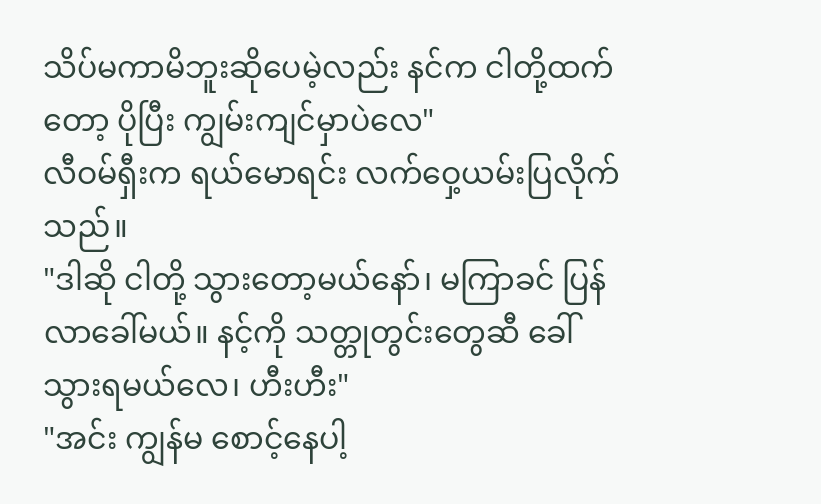သိပ်မကာမိဘူးဆိုပေမဲ့လည်း နင်က ငါတို့ထက်တော့ ပိုပြီး ကျွမ်းကျင်မှာပဲလေ"
လီဝမ်ရှီးက ရယ်မောရင်း လက်ဝှေ့ယမ်းပြလိုက်သည်။
"ဒါဆို ငါတို့ သွားတော့မယ်နော်၊ မကြာခင် ပြန်လာခေါ်မယ်။ နင့်ကို သတ္တုတွင်းတွေဆီ ခေါ်သွားရမယ်လေ၊ ဟီးဟီး"
"အင်း ကျွန်မ စောင့်နေပါ့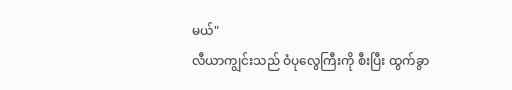မယ်"
လီယာကျွင်းသည် ဝံပုလွေကြီးကို စီးပြီး ထွက်ခွာ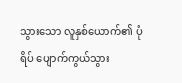သွားသော လူနှစ်ယောက်၏ ပုံရိပ် ပျောက်ကွယ်သွား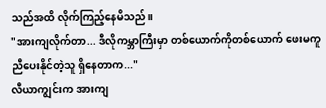သည်အထိ လိုက်ကြည့်နေမိသည်။
"အားကျလိုက်တာ... ဒီလိုကမ္ဘာကြီးမှာ တစ်ယောက်ကိုတစ်ယောက် ဖေးမကူညီပေးနိုင်တဲ့သူ ရှိနေတာက..."
လီယာကျွင်းက အားကျ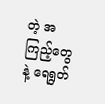တဲ့ အကြည့်တွေနဲ့ ရေရွတ်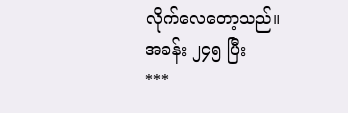လိုက်လေတော့သည်။
အခန်း ၂၄၅ ပြီး
***